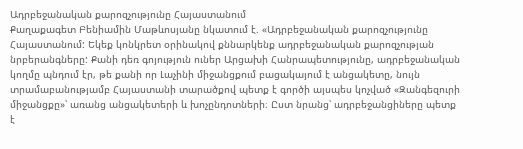Ադրբեջանական քարոզչությունը Հայաստանում
Քաղաքագետ Բենիամին Մաթևոսյանը նկատում է. «Ադրբեջանական քարոզչությունը Հայաստանում: Եկեք կոնկրետ օրինակով քննարկենք ադրբեջանական քարոզչության նրբերանգները: Քանի դեռ գոյություն ուներ Արցախի Հանրապետությունը, ադրբեջանական կողմը պնդում էր, թե քանի որ Լաչինի միջանցքում բացակայում է անցակետը, նույն տրամաբանությամբ Հայաստանի տարածքով պետք է գործի այսպես կոչված «Զանգեզուրի միջանցքը»՝ առանց անցակետերի և խոչընդոտների։ Ըստ նրանց՝ ադրբեջանցիները պետք է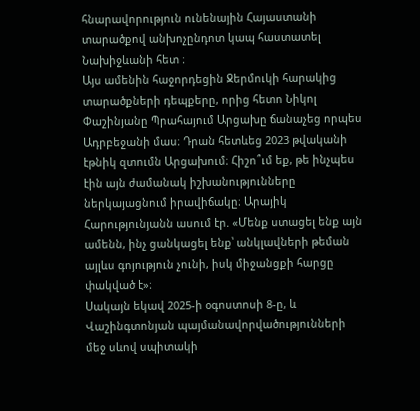հնարավորություն ունենային Հայաստանի տարածքով անխոչընդոտ կապ հաստատել Նախիջևանի հետ ։
Այս ամենին հաջորդեցին Ջերմուկի հարակից տարածքների դեպքերը, որից հետո Նիկոլ Փաշինյանը Պրահայում Արցախը ճանաչեց որպես Ադրբեջանի մաս։ Դրան հետևեց 2023 թվականի էթնիկ զտումն Արցախում։ Հիշո՞ւմ եք, թե ինչպես էին այն ժամանակ իշխանությունները ներկայացնում իրավիճակը։ Արայիկ Հարությունյանն ասում էր. «Մենք ստացել ենք այն ամենն, ինչ ցանկացել ենք՝ անկլավների թեման այլևս գոյություն չունի, իսկ միջանցքի հարցը փակված է»։
Սակայն եկավ 2025-ի օգոստոսի 8-ը, և Վաշինգտոնյան պայմանավորվածությունների մեջ սևով սպիտակի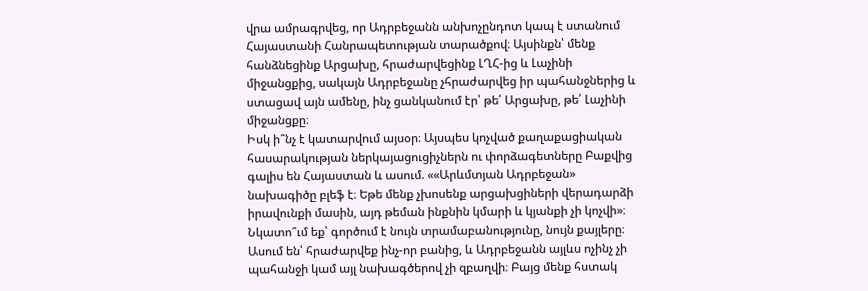վրա ամրագրվեց, որ Ադրբեջանն անխոչընդոտ կապ է ստանում Հայաստանի Հանրապետության տարածքով։ Այսինքն՝ մենք հանձնեցինք Արցախը, հրաժարվեցինք ԼՂՀ-ից և Լաչինի միջանցքից, սակայն Ադրբեջանը չհրաժարվեց իր պահանջներից և ստացավ այն ամենը, ինչ ցանկանում էր՝ թե՛ Արցախը, թե՛ Լաչինի միջանցքը։
Իսկ ի՞նչ է կատարվում այսօր։ Այսպես կոչված քաղաքացիական հասարակության ներկայացուցիչներն ու փորձագետները Բաքվից գալիս են Հայաստան և ասում. ««Արևմտյան Ադրբեջան» նախագիծը բլեֆ է։ Եթե մենք չխոսենք արցախցիների վերադարձի իրավունքի մասին, այդ թեման ինքնին կմարի և կյանքի չի կոչվի»։
Նկատո՞ւմ եք՝ գործում է նույն տրամաբանությունը, նույն քայլերը։ Ասում են՝ հրաժարվեք ինչ-որ բանից, և Ադրբեջանն այլևս ոչինչ չի պահանջի կամ այլ նախագծերով չի զբաղվի։ Բայց մենք հստակ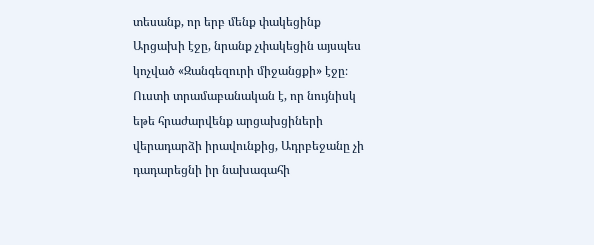տեսանք, որ երբ մենք փակեցինք Արցախի էջը, նրանք չփակեցին այսպես կոչված «Զանգեզուրի միջանցքի» էջը։ Ուստի տրամաբանական է, որ նույնիսկ եթե հրաժարվենք արցախցիների վերադարձի իրավունքից, Ադրբեջանը չի դադարեցնի իր նախագահի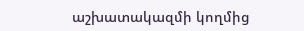աշխատակազմի կողմից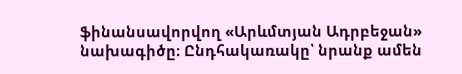ֆինանսավորվող «Արևմտյան Ադրբեջան» նախագիծը։ Ընդհակառակը՝ նրանք ամեն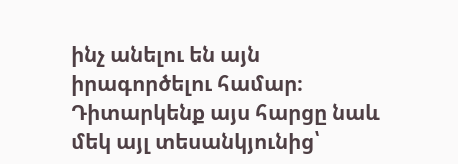ինչ անելու են այն իրագործելու համար։
Դիտարկենք այս հարցը նաև մեկ այլ տեսանկյունից՝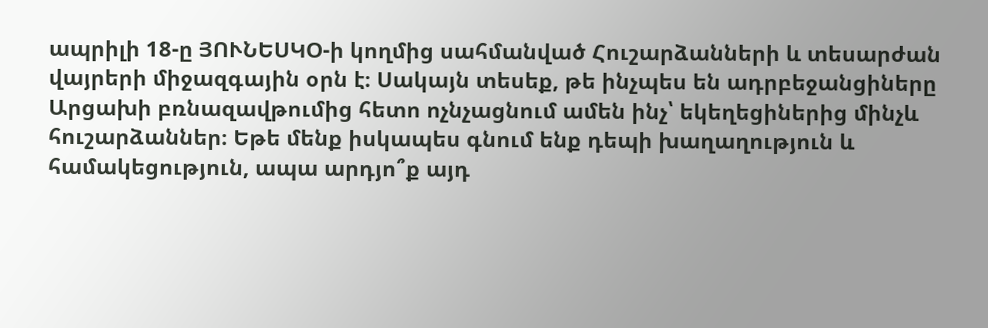ապրիլի 18-ը ՅՈՒՆԵՍԿՕ-ի կողմից սահմանված Հուշարձանների և տեսարժան վայրերի միջազգային օրն է։ Սակայն տեսեք, թե ինչպես են ադրբեջանցիները Արցախի բռնազավթումից հետո ոչնչացնում ամեն ինչ՝ եկեղեցիներից մինչև հուշարձաններ։ Եթե մենք իսկապես գնում ենք դեպի խաղաղություն և համակեցություն, ապա արդյո՞ք այդ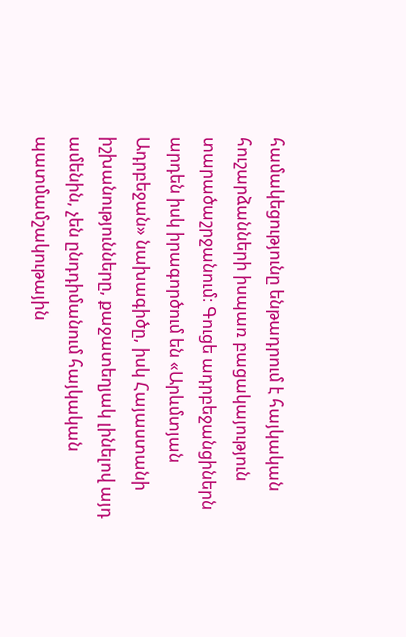համակեցությունը ենթադրում է հայկական հուշարձանների իսպառ բացակայություն տարածաշրջանում։ Գուցե ադրբեջանցիներն արդեն իսկ իրագործում են «Արևմտյան Ադրբեջան» նախագիծը, իսկ Հայաստանի իշխանությունները, քաջատեղյակ լինելով այդ ամենին, չեն ընդդիմանում հայկական պատմամշակութային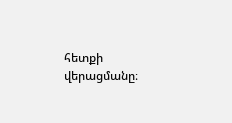հետքի վերացմանը։